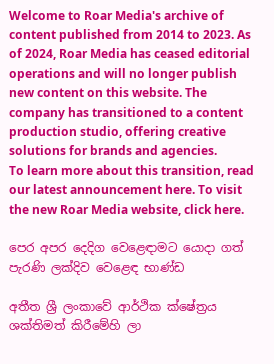Welcome to Roar Media's archive of content published from 2014 to 2023. As of 2024, Roar Media has ceased editorial operations and will no longer publish new content on this website. The company has transitioned to a content production studio, offering creative solutions for brands and agencies.
To learn more about this transition, read our latest announcement here. To visit the new Roar Media website, click here.

පෙර අපර දෙදිග වෙළෙඳාමට යොදා ගත් පැරණි ලක්දිව වෙළෙඳ භාණ්ඩ

අතීත ශ්‍රී ලංකාවේ ආර්ථික ක්ෂේත්‍රය ශක්තිමත් කිරීමේහි ලා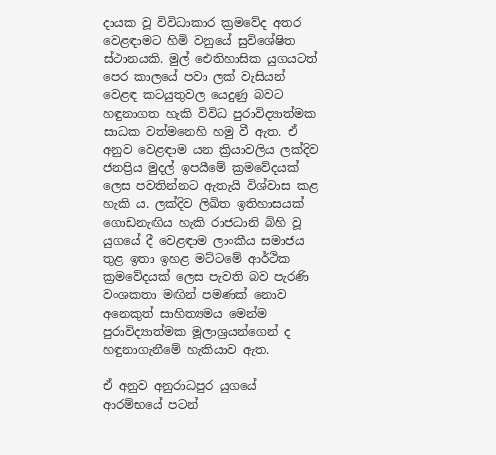දායක වූ විවිධාකාර ක්‍රමවේද අතර වෙළඳාමට හිමි වනුයේ සුවිශේෂිත ස්ථානයකි. මුල් ඓතිහාසික යුගයටත් පෙර කාලයේ පවා ලක් වැසියන් වෙළඳ කටයුතුවල යෙදුණු බවට හඳුනාගත හැකි විවිධ පුරාවිද්‍යාත්මක සාධක වත්මනෙහි හමු වී ඇත. ඒ අනුව වෙළඳාම යන ක්‍රියාවලිය ලක්දිව ජනප්‍රිය මුදල් ඉපයීමේ ක්‍රමවේදයක් ලෙස පවතින්නට ඇතැයි විශ්වාස කළ හැකි ය. ලක්දිව ලිඛිත ඉතිහාසයක් ගොඩනැඟිය හැකි රාජධානි බිහි වූ යුගයේ දී වෙළඳාම ලාංකීය සමාජය තුළ ඉතා ඉහළ මට්ටමේ ආර්ථික ක්‍රමවේදයක් ලෙස පැවති බව පැරණි වංශකතා මඟින් පමණක් නොව අනෙකුත් සාහිත්‍යමය මෙන්ම පුරාවිද්‍යාත්මක මූලාශ්‍රයන්ගෙන් ද හඳුනාගැනීමේ හැකියාව ඇත.

ඒ අනුව අනුරාධපුර යුගයේ ආරම්භයේ පටන්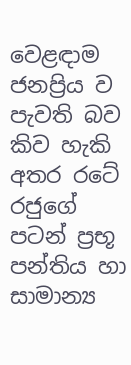වෙළඳාම ජනප්‍රිය ව පැවති බව කිව හැකි අතර රටේ රජුගේ පටන් ප්‍රභූ පන්තිය හා සාමාන්‍ය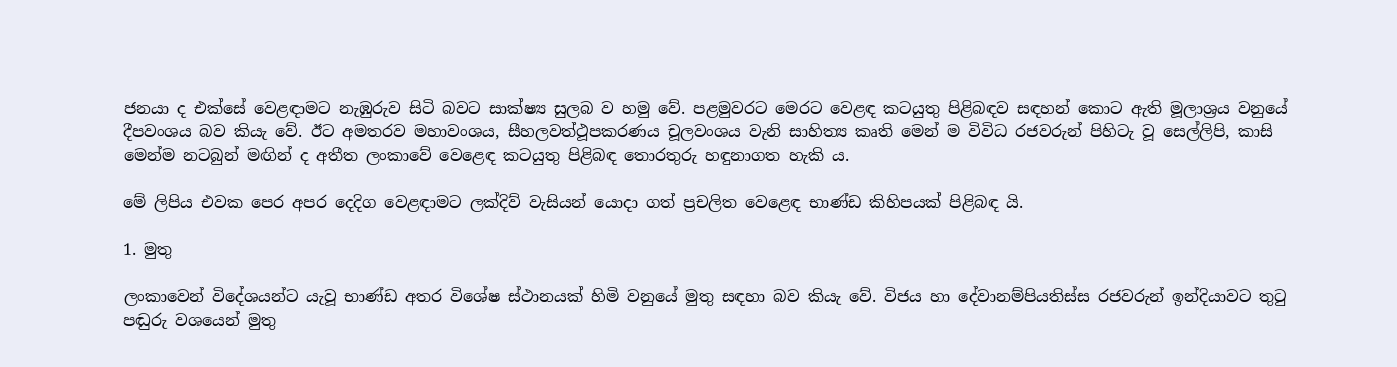ජනයා ද එක්සේ වෙළඳාමට නැඹුරුව සිටි බවට සාක්ෂ්‍ය සුලබ ව හමු වේ. පළමුවරට මෙරට වෙළඳ කටයුතු පිළිබඳව සඳහන් කොට ඇති මූලාශ්‍රය වනුයේ දීපවංශය බව කියැ වේ. ඊට අමතරව මහාවංශය, සීහලවත්ථූපකරණය චූලවංශය වැනි සාහිත්‍ය කෘති මෙන් ම විවිධ රජවරුන් පිහිටැ වූ සෙල්ලිපි, කාසි මෙන්ම නටබුන් මඟින් ද අතීත ලංකාවේ වෙළෙඳ කටයුතු පිළිබඳ තොරතුරු හඳුනාගත හැකි ය.

මේ ලිපිය එවක පෙර අපර දෙදිග වෙළඳාමට ලක්දිව් වැසියන් යොදා ගත් ප්‍රචලිත වෙළෙඳ භාණ්ඩ කිහිපයක් පිළිබඳ යි.

1. මුතු

ලංකාවෙන් විදේශයන්ට යැවූ භාණ්ඩ අතර විශේෂ ස්ථානයක් හිමි වනුයේ මුතු සඳහා බව කියැ වේ. විජය හා දේවානම්පියතිස්ස රජවරුන් ඉන්දියාවට තුටු පඬුරු වශයෙන් මුතු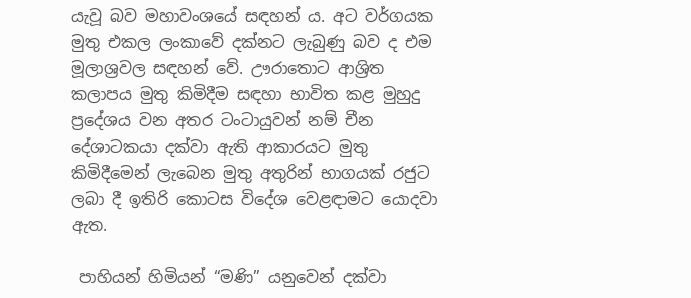යැවූ බව මහාවංශයේ සඳහන් ය. අට වර්ගයක මුතු එකල ලංකාවේ දක්නට ලැබුණු බව ද එම මූලාශ්‍රවල සඳහන් වේ. ඌරාතොට ආශ්‍රිත කලාපය මුතු කිමිදීම සඳහා භාවිත කළ මුහුදු ප්‍රදේශය වන අතර ටංටායුවන් නම් චීන දේශාටකයා දක්වා ඇති ආකාරයට මුතු කිමිදීමෙන් ලැබෙන මුතු අතුරින් භාගයක් රජුට ලබා දී ඉතිරි කොටස විදේශ වෙළඳාමට යොදවා ඇත.

 පාහියන් හිමියන් “මණි” යනුවෙන් දක්වා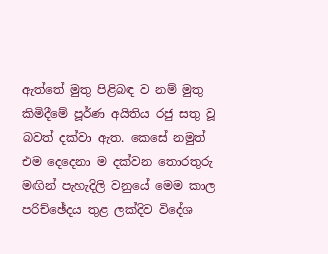ඇත්තේ මුතු පිළිබඳ ව නම් මුතු කිමිදීමේ පූර්ණ අයිතිය රජු සතු වූ බවත් දක්වා ඇත. කෙසේ නමුත් එම දෙදෙනා ම දක්වන තොරතුරු මඟින් පැහැදිලි වනුයේ මෙම කාල පරිච්ඡේදය තුළ ලක්දිව විදේශ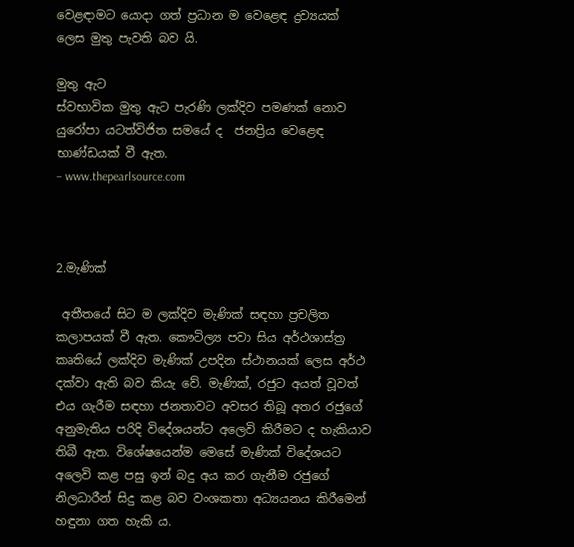වෙළඳාමට යොදා ගත් ප්‍රධාන ම වෙළෙඳ ද්‍රව්‍යයක් ලෙස මුතු පැවති බව යි.

මුතු ඇට
ස්වභාවික මුතු ඇට පැරණි ලක්දිව පමණක් නොව යුරෝපා යටත්විජිත සමයේ ද  ජනප්‍රිය වෙළෙඳ භාණ්ඩයක් වී ඇත.
– www.thepearlsource.com



2.මැණික්

 අතීතයේ සිට ම ලක්දිව මැණික් සඳහා ප්‍රචලිත කලාපයක් වී ඇත. කෞටිල්‍ය පවා සිය අර්ථශාස්ත්‍ර කෘතියේ ලක්දිව මැණික් උපදින ස්ථානයක් ලෙස අර්ථ දක්වා ඇති බව කියැ වේ. මැණික්, රජුට අයත් වූවත් එය ගැරීම සඳහා ජනතාවට අවසර තිබූ අතර රජුගේ අනුමැතිය පරිදි විදේශයන්ට අලෙවි කිරීමට ද හැකියාව තිබී ඇත. විශේෂයෙන්ම මෙසේ මැණික් විදේශයට අලෙවි කළ පසු ඉන් බදු අය කර ගැනීම රජුගේ නිලධාරීන් සිදු කළ බව වංශකතා අධ්‍යයනය කිරීමෙන් හඳුනා ගත හැකි ය.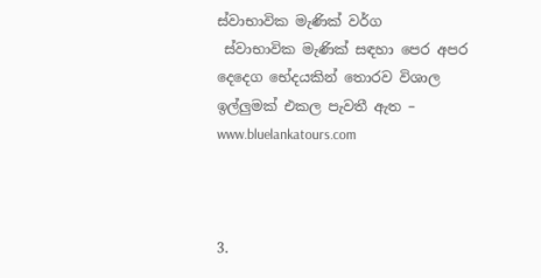ස්වාභාවික මැණික් වර්ග
 ස්වාභාවික මැණික් සඳහා පෙර අපර දෙදෙග භේදයකින් තොරව විශාල ඉල්ලුමක් එකල පැවතී ඇත – www.bluelankatours.com



3.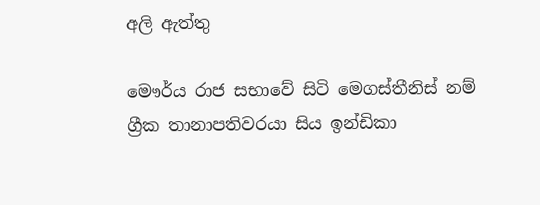අලි ඇත්තු

මෞර්ය රාජ සභාවේ සිටි මෙගස්තීනිස් නම්  ග්‍රීක තානාපතිවරයා සිය ඉන්ඩිකා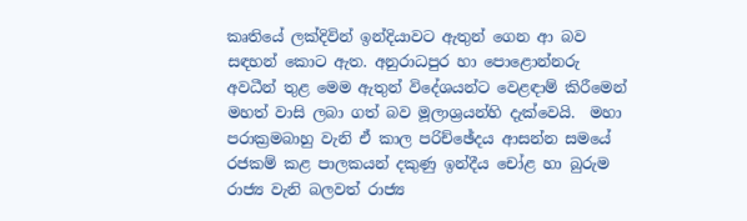කෘතියේ ලක්දිවින් ඉන්දියාවට ඇතුන් ගෙන ආ බව සඳහන් කොට ඇත. අනුරාධපුර හා පොළොන්නරු අවධීන් තුළ මෙම ඇතුන් විදේශයන්ට වෙළඳාම් කිරීමෙන් මහත් වාසි ලබා ගත් බව මූලාශ්‍රයන්හි දැක්වෙයි.  මහා පරාක්‍රමබාහු වැනි ඒ කාල පරිච්ඡේදය ආසන්න සමයේ රජකම් කළ පාලකයන් දකුණු ඉන්දීය චෝළ හා බුරුම රාජ්‍ය වැනි බලවත් රාජ්‍ය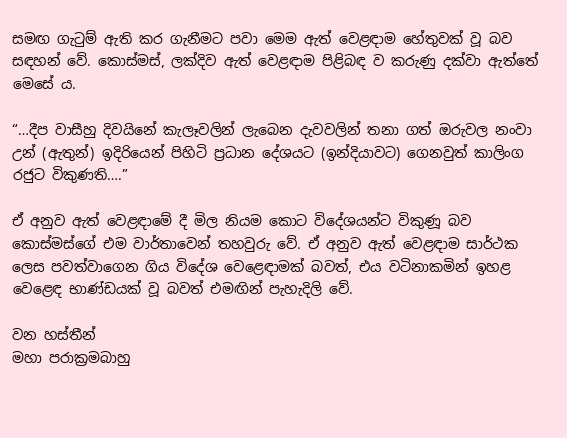සමඟ ගැටුම් ඇති කර ගැනීමට පවා මෙම ඇත් වෙළඳාම හේතුවක් වූ බව සඳහන් වේ. කොස්මස්, ලක්දිව ඇත් වෙළඳාම පිළිබඳ ව කරුණු දක්වා ඇත්තේ මෙසේ ය.

“…දීප වාසීහු දිවයිනේ කැලෑවලින් ලැබෙන දැවවලින් තනා ගත් ඔරුවල නංවා උන් (ඇතුන්) ඉදිරියෙන් පිහිටි ප්‍රධාන දේශයට (ඉන්දියාවට) ගෙනවුත් කාලිංග රජුට විකුණති….”

ඒ අනුව ඇත් වෙළඳාමේ දී මිල නියම කොට විදේශයන්ට විකුණූ බව කොස්මස්ගේ එම වාර්තාවෙන් තහවුරු වේ. ඒ අනුව ඇත් වෙළඳාම සාර්ථක ලෙස පවත්වාගෙන ගිය විදේශ වෙළෙඳාමක් බවත්, එය වටිනාකමින් ඉහළ වෙළෙඳ භාණ්ඩයක් වූ බවත් එමඟින් පැහැදිලි වේ.

වන හස්තීන්
මහා පරාක්‍රමබාහු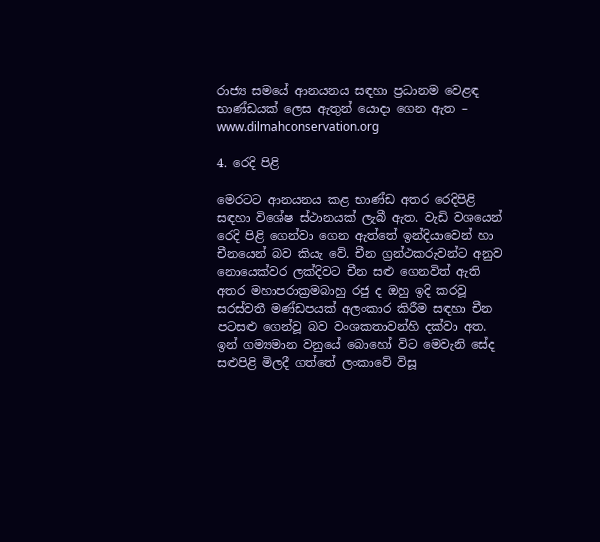රාජ්‍ය සමයේ ආනයනය සඳහා ප්‍රධානම වෙළඳ භාණ්ඩයක් ලෙස ඇතුන් යොදා ගෙන ඇත – www.dilmahconservation.org

4. රෙදි පිළි

මෙරටට ආනයනය කළ භාණ්ඩ අතර රෙදිපිළි සඳහා විශේෂ ස්ථානයක් ලැබී ඇත. වැඩි වශයෙන් රෙදි පිළි ගෙන්වා ගෙන ඇත්තේ ඉන්දියාවෙන් හා චීනයෙන් බව කියැ වේ. චීන ග්‍රන්ථකරුවන්ට අනුව නොයෙක්වර ලක්දිවට චීන සළු ගෙනවිත් ඇති අතර මහාපරාක්‍රමබාහු රජු ද ඔහු ඉදි කරවූ සරස්වතී මණ්ඩපයක් අලංකාර කිරීම සඳහා චීන පටසළු ගෙන්වූ බව වංශකතාවන්හි දක්වා අත. ඉන් ගම්‍යමාන වනුයේ බොහෝ විට මෙවැනි සේද සළුපිළි මිලදී ගත්තේ ලංකාවේ විසූ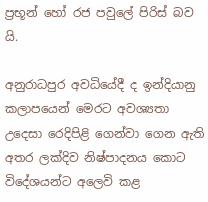ප්‍රභූන් හෝ රජ පවුලේ පිරිස් බව යි.

අනුරාධපුර අවධියේදී ද ඉන්දියානු කලාපයෙන් මෙරට අවශ්‍යතා උදෙසා රෙදිපිළි ගෙන්වා ගෙන ඇති අතර ලක්දිව නිෂ්පාදනය කොට විදේශයන්ට අලෙවි කළ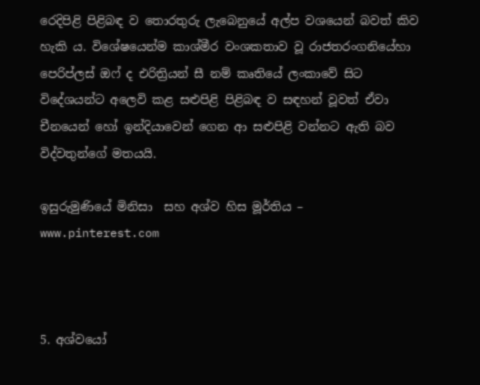රෙදිපිළි පිළිබඳ ව තොරතුරු ලැබෙනුයේ අල්ප වශයෙන් බවත් කිව හැකි ය. විශේෂයෙන්ම කාශ්මීර වංශකතාව වූ රාජතරංගනියේහා පෙරිප්ලස් ඔෆ් ද එරිත්‍රියන් සී නම් කෘතියේ ලංකාවේ සිට විදේශයන්ට අලෙවි කළ සළුපිළි පිළිබඳ ව සඳහන් වූවත් ඒවා චීනයෙන් හෝ ඉන්දියාවෙන් ගෙන ආ සළුපිළි වන්නට ඇති බව විද්වතුන්ගේ මතයයි.

ඉසුරුමුණියේ මිනිසා  සහ අශ්ව හිස මූර්තිය –  www.pinterest.com



5. අශ්වයෝ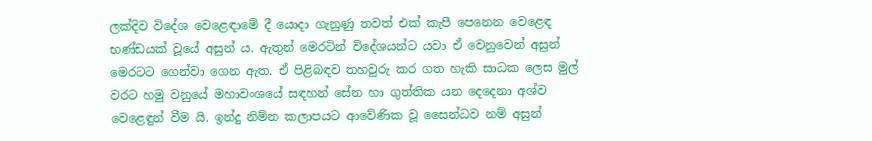ලක්දිව විදේශ වෙළෙඳාමේ දී යොදා ගැනුණු තවත් එක් කැපී පෙනෙන වෙළෙඳ භණ්ඩයක් වූයේ අසුන් ය. ඇතුන් මෙරටින් විදේශයන්ට යවා ඒ වෙනුවෙන් අසුන් මෙරටට ගෙන්වා ගෙන ඇත. ඒ පිළිබඳව තහවුරු කර ගත හැකි සාධක ලෙස මුල් වරට හමු වනුයේ මහාවංශයේ සඳහන් සේන හා ගුත්තික යන දෙදෙනා අශ්ව වෙළෙඳුන් වීම යි. ඉන්දු නිම්න කලාපයට ආවේණික වූ සෛන්ධව නම් අසුන්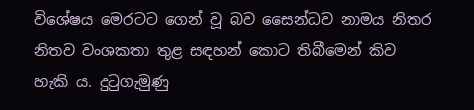විශේෂය මෙරටට ගෙන් වූ බව සෛන්ධව නාමය නිතර නිතව වංශකතා තුළ සඳහන් කොට තිබීමෙන් කිව හැකි ය. දුටුගැමුණු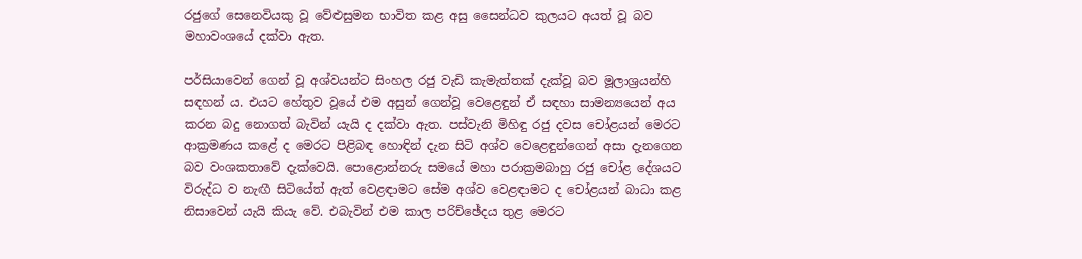රජුගේ සෙනෙවියකු වූ වේළුසුමන භාවිත කළ අසු සෛන්ධව කුලයට අයත් වූ බව මහාවංශයේ දක්වා ඇත.

පර්සියාවෙන් ගෙන් වූ අශ්වයන්ට සිංහල රජු වැඩි කැමැත්තක් දැක්වූ බව මූලාශ්‍රයන්හි සඳහන් ය. එයට හේතුව වූයේ එම අසුන් ගෙන්වූ වෙළෙඳුන් ඒ සඳහා සාමන්‍යයෙන් අය කරන බදු නොගත් බැවින් යැයි ද දක්වා ඇත. පස්වැනි මිහිඳු රජු දවස චෝළයන් මෙරට ආක්‍රමණය කළේ ද මෙරට පිළිබඳ හොඳින් දැන සිටි අශ්ව වෙළෙඳුන්ගෙන් අසා දැනගෙන බව වංශකතාවේ දැක්වෙයි. පොළොන්නරු සමයේ මහා පරාක්‍රමබාහු රජු චෝළ දේශයට විරුද්ධ ව නැඟී සිටියේත් ඇත් වෙළඳාමට සේම අශ්ව වෙළඳාමට ද චෝළයන් බාධා කළ නිසාවෙන් යැයි කියැ වේ. එබැවින් එම කාල පරිච්ඡේදය තුළ මෙරට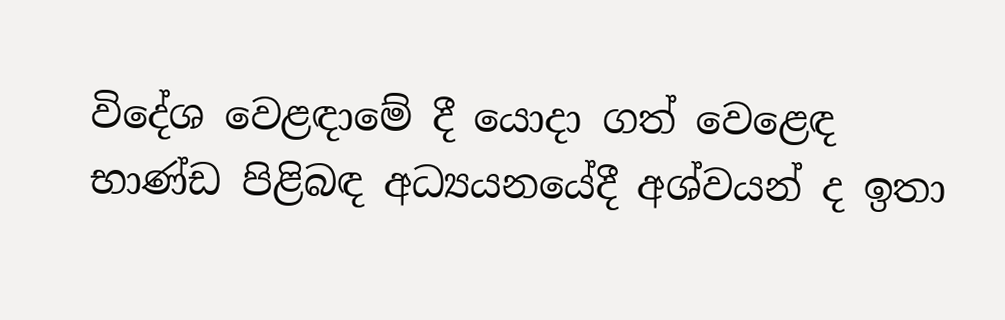විදේශ වෙළඳාමේ දී යොදා ගත් වෙළෙඳ භාණ්ඩ පිළිබඳ අධ්‍යයනයේදී අශ්වයන් ද ඉතා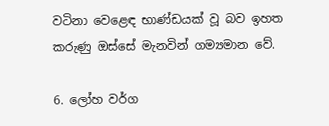වටිනා වෙළෙඳ භාණ්ඩයක් වූ බව ඉහත කරුණු ඔස්සේ මැනවින් ගම්‍යමාන වේ.

6. ලෝහ වර්ග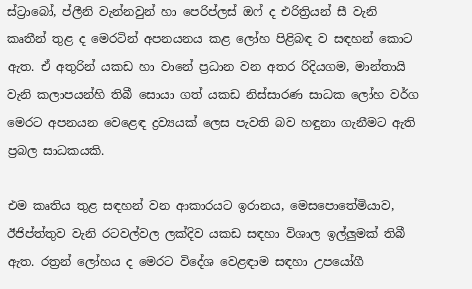ස්ට්‍රාබෝ, ප්ලීනි වැන්නවුන් හා පෙරිප්ලස් ඔෆ් ද එරිත්‍රියන් සී වැනි කෘතීන් තුළ ද මෙරටින් අපනයනය කළ ලෝහ පිළිබඳ ව සඳහන් කොට ඇත. ඒ අතුරින් යකඩ හා වානේ ප්‍රධාන වන අතර රිදියගම, මාන්තායි වැනි කලාපයන්හි තිබී සොයා ගත් යකඩ නිස්සාරණ සාධක ලෝහ වර්ග මෙරට අපනයන වෙළෙඳ ද්‍රව්‍යයක් ලෙස පැවති බව හඳුනා ගැනීමට ඇති ප්‍රබල සාධකයකි.

එම කෘතිය තුළ සඳහන් වන ආකාරයට ඉරානය, මෙසපොතේමියාව, ඊජිප්ත්තුව වැනි රටවල්වල ලක්දිව යකඩ සඳහා විශාල ඉල්ලුමක් තිබී ඇත. රත්‍රන් ලෝහය ද මෙරට විදේශ වෙළඳාම සඳහා උපයෝගී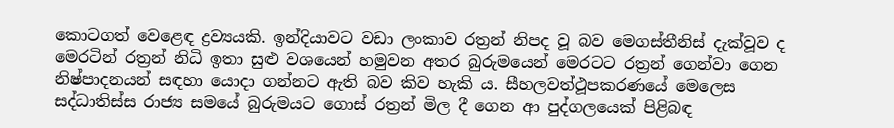කොටගත් වෙළෙඳ ද්‍රව්‍යයකි. ඉන්දියාවට වඩා ලංකාව රත්‍රන් නිපද වූ බව මෙගස්තීනිස් දැක්වූව ද මෙරටින් රත්‍රන් නිධි ඉතා සුළු වශයෙන් හමුවන අතර බුරුමයෙන් මෙරටට රත්‍රන් ගෙන්වා ගෙන නිෂ්පාදනයන් සඳහා යොදා ගන්නට ඇති බව කිව හැකි ය. සීහලවත්ථූපකරණයේ මෙලෙස සද්ධාතිස්ස රාජ්‍ය සමයේ බුරුමයට ගොස් රත්‍රන් මිල දී ගෙන ආ පුද්ගලයෙක් පිළිබඳ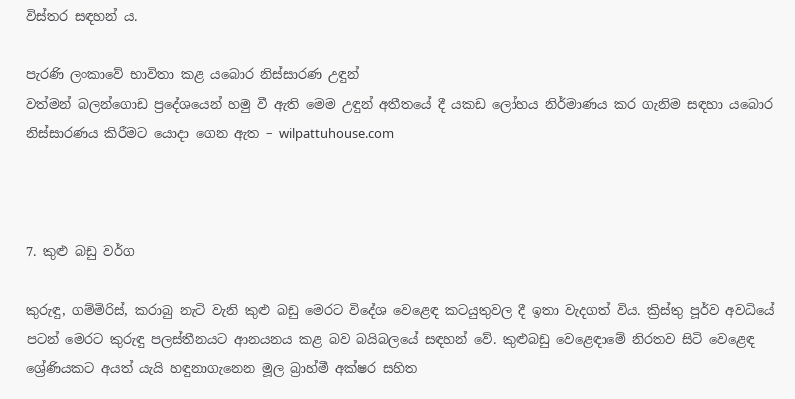විස්තර සඳහන් ය.

පැරණි ලංකාවේ භාවිතා කළ යබොර නිස්සාරණ උඳුන්
වත්මන් බලන්ගොඩ ප්‍රදේශයෙන් හමු වී ඇති මෙම උඳුන් අතීතයේ දී යකඩ ලෝහය නිර්මාණය කර ගැනිම සඳහා යබොර නිස්සාරණය කිරීමට යොදා ගෙන ඇත – wilpattuhouse.com



7. කුළු බඩු වර්ග

කුරුඳු, ගම්මිරිස්, කරාබු නැටි වැනි කුළු බඩු මෙරට විදේශ වෙළෙඳ කටයුතුවල දී ඉතා වැදගත් විය. ක්‍රිස්තු පූර්ව අවධියේ පටන් මෙරට කුරුඳු පලස්තීනයට ආනයනය කළ බව බයිබලයේ සඳහන් වේ. කුළුබඩු වෙළෙඳාමේ නිරතව සිටි වෙළෙඳ ශ්‍රේණියකට අයත් යැයි හඳුනාගැනෙන මූල බ්‍රාහ්මී අක්ෂර සහිත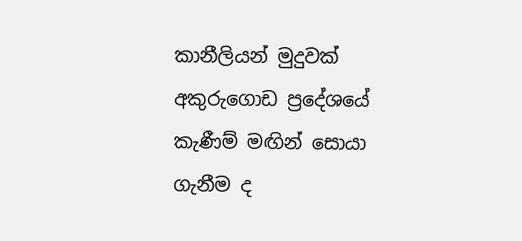කානීලියන් මුදුවක් අකුරුගොඩ ප්‍රදේශයේ කැණීම් මඟින් සොයා ගැනීම ද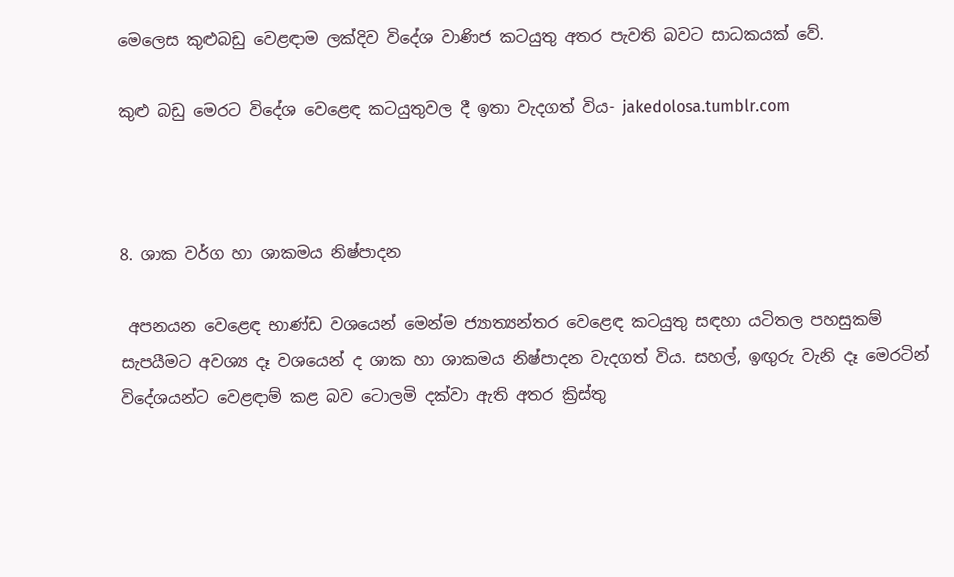මෙලෙස කුළුබඩු වෙළඳාම ලක්දිව විදේශ වාණිජ කටයුතු අතර පැවති බවට සාධකයක් වේ.

කුළු බඩු මෙරට විදේශ වෙළෙඳ කටයුතුවල දී ඉතා වැදගත් විය- jakedolosa.tumblr.com



8. ශාක වර්ග හා ශාකමය නිෂ්පාදන

 අපනයන වෙළෙඳ භාණ්ඩ වශයෙන් මෙන්ම ජ්‍යාත්‍යන්තර වෙළෙඳ කටයුතු සඳහා යටිතල පහසුකම් සැපයීමට අවශ්‍ය දෑ වශයෙන් ද ශාක හා ශාකමය නිෂ්පාදන වැදගත් විය. සහල්, ඉඟුරු වැනි දෑ මෙරටින් විදේශයන්ට වෙළඳාම් කළ බව ටොලමි දක්වා ඇති අතර ක්‍රිස්තු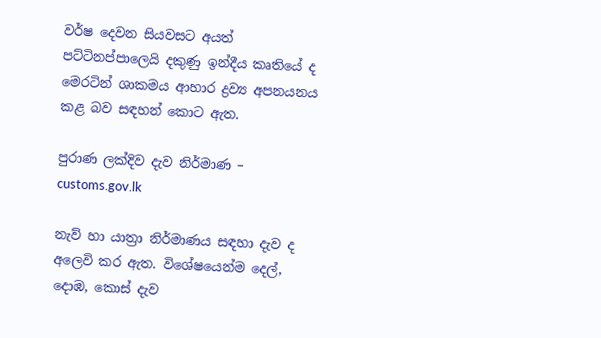වර්ෂ දෙවන සියවසට අයත් පට්ටිනප්පාලෙයි දකුණු ඉන්දීය කෘතියේ ද මෙරටින් ශාකමය ආහාර ද්‍රව්‍ය අපනයනය කළ බව සඳහන් කොට ඇත.

පුරාණ ලක්දිව දැව නිර්මාණ – customs.gov.lk

නැව් හා යාත්‍රා නිර්මාණය සඳහා දැව ද අලෙවි කර ඇත. විශේෂයෙන්ම දෙල්, දොඹ, කොස් දැව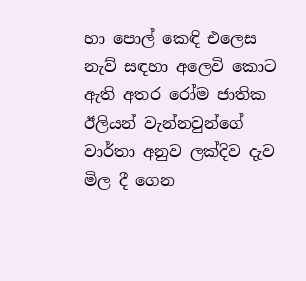හා පොල් කෙඳි එලෙස නැව් සඳහා අලෙවි කොට ඇති අතර රෝම ජාතික ඊලියන් වැන්නවුන්ගේ වාර්තා අනුව ලක්දිව දැව මිල දී ගෙන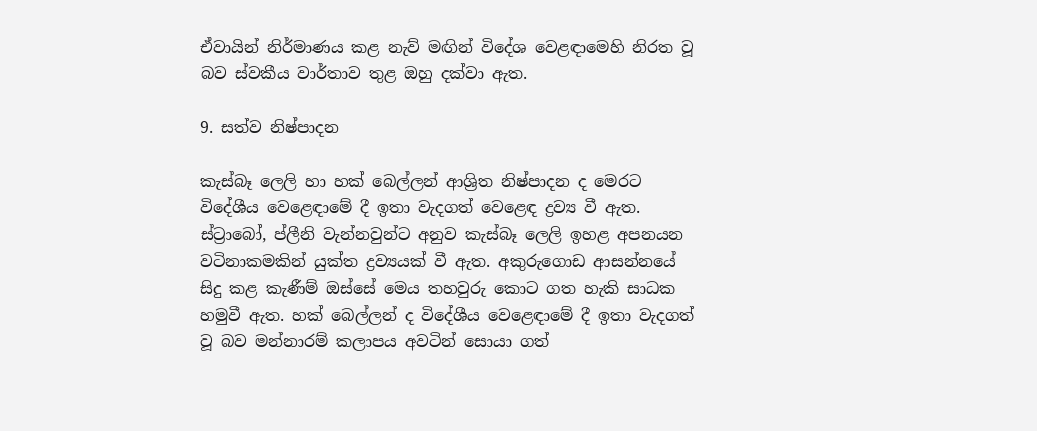ඒවායින් නිර්මාණය කළ නැව් මඟින් විදේශ වෙළඳාමෙහි නිරත වූ බව ස්වකීය වාර්තාව තුළ ඔහු දක්වා ඇත.

9. සත්ව නිෂ්පාදන

කැස්බෑ ලෙලි හා හක් බෙල්ලන් ආශ්‍රිත නිෂ්පාදන ද මෙරට විදේශීය වෙළෙඳාමේ දී ඉතා වැදගත් වෙළෙඳ ද්‍රව්‍ය වී ඇත. ස්ට්‍රාබෝ, ප්ලීනි වැන්නවුන්ට අනුව කැස්බෑ ලෙලි ඉහළ අපනයන වටිනාකමකින් යුක්ත ද්‍රව්‍යයක් වී ඇත. අකුරුගොඩ ආසන්නයේ සිදු කළ කැණීම් ඔස්සේ මෙය තහවුරු කොට ගත හැකි සාධක හමුවී ඇත. හක් බෙල්ලන් ද විදේශීය වෙළෙඳාමේ දී ඉතා වැදගත් වූ බව මන්නාරම් කලාපය අවටින් සොයා ගත්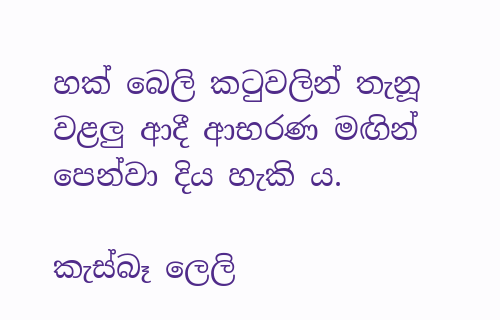හක් බෙලි කටුවලින් තැනූ වළලු ආදී ආභරණ මඟින් පෙන්වා දිය හැකි ය.

කැස්බෑ ලෙලි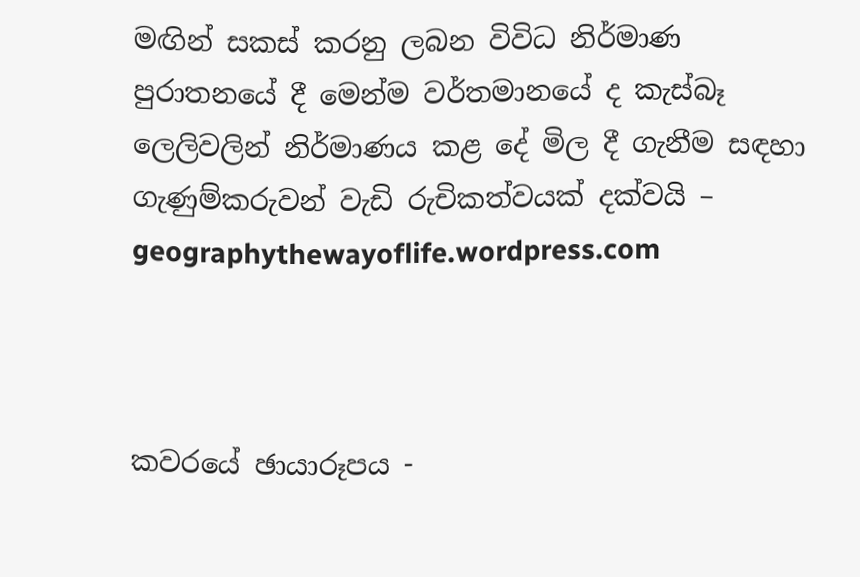මඟින් සකස් කරනු ලබන විවිධ නිර්මාණ
පුරාතනයේ දී මෙන්ම වර්තමානයේ ද කැස්බෑ ලෙලිවලින් නිර්මාණය කළ දේ මිල දී ගැනීම සඳහා ගැණුම්කරුවන් වැඩි රුචිකත්වයක් දක්වයි – geographythewayoflife.wordpress.com



කවරයේ ඡායාරූපය -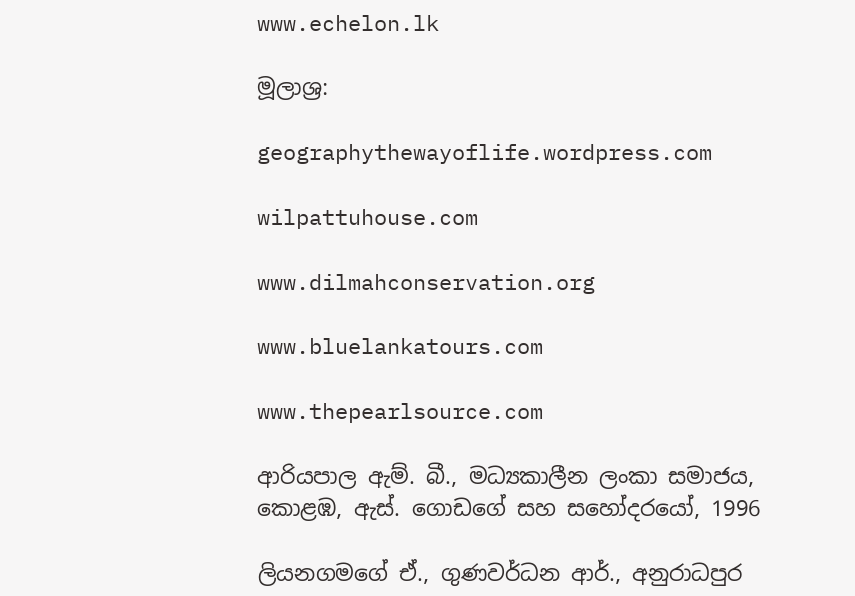www.echelon.lk

මූලාශ්‍ර:

geographythewayoflife.wordpress.com

wilpattuhouse.com

www.dilmahconservation.org

www.bluelankatours.com

www.thepearlsource.com

ආරියපාල ඇම්. බී., මධ්‍යකාලීන ලංකා සමාජය, කොළඹ, ඇස්. ගොඩගේ සහ සහෝදරයෝ, 1996

ලියනගමගේ ඒ., ගුණවර්ධන ආර්., අනුරාධපුර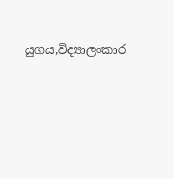යුගය,විද්‍යාලංකාර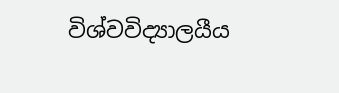විශ්වවිද්‍යාලයීය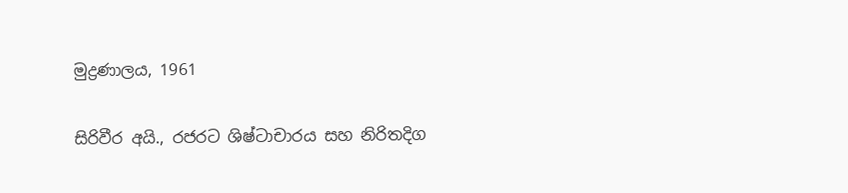මුද්‍රණාලය, 1961

සිරිවීර අයි., රජරට ශිෂ්ටාචාරය සහ නිරිතදිග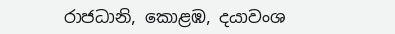රාජධානි, කොළඹ, දයාවංශ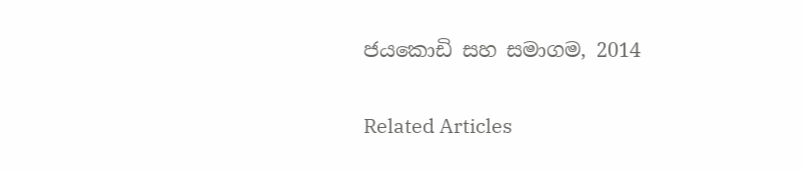ජයකොඩි සහ සමාගම, 2014

Related Articles